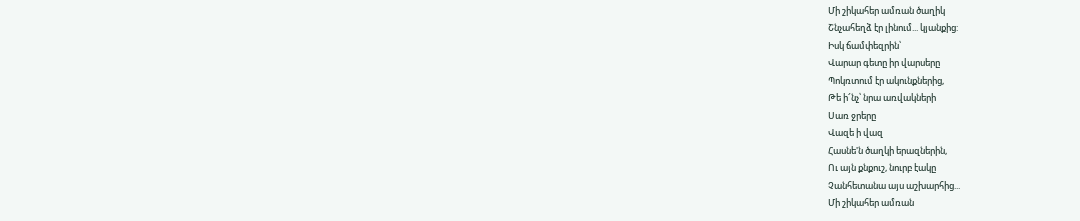Մի շիկահեր ամռան ծաղիկ
Շնչահեղձ էր լինում... կյանքից:
Իսկ ճամփեզրին՝
Վարար գետը իր վարսերը
Պոկռտում էր ակունքներից,
Թե ի՜նչ՝ նրա առվակների
Սառ ջրերը
Վազե ի վազ
Հասնե'ն ծաղկի երազներին,
Ու այն քնքուշ, նուրբ էակը
Չանհետանա այս աշխարհից...
Մի շիկահեր ամռան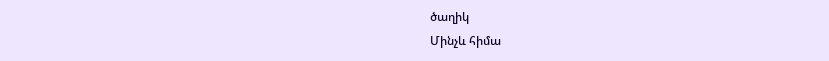ծաղիկ
Մինչև հիմա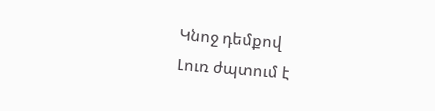Կնոջ դեմքով
Լուռ ժպտում է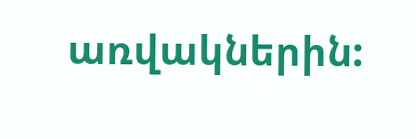առվակներին: